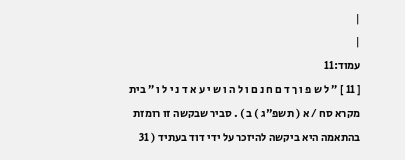|
|
עמוד:11
[ 11 ] ״ ל ש פ ו ך ד ם ח נ ם ו ל ה ו ש י ע א ד נ י ל ו ״ בית מקרא סח / א ( תשפ"ג ) ב ) . סביר שבקשה זו רומזת בהתאמה היא ביקשה להיזכר על ידי דוד בעתיד ( 31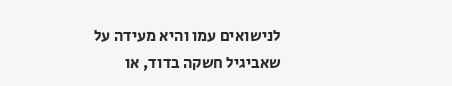לנישואים עמו והיא מעידה על שאביגיל חשקה בדוד, או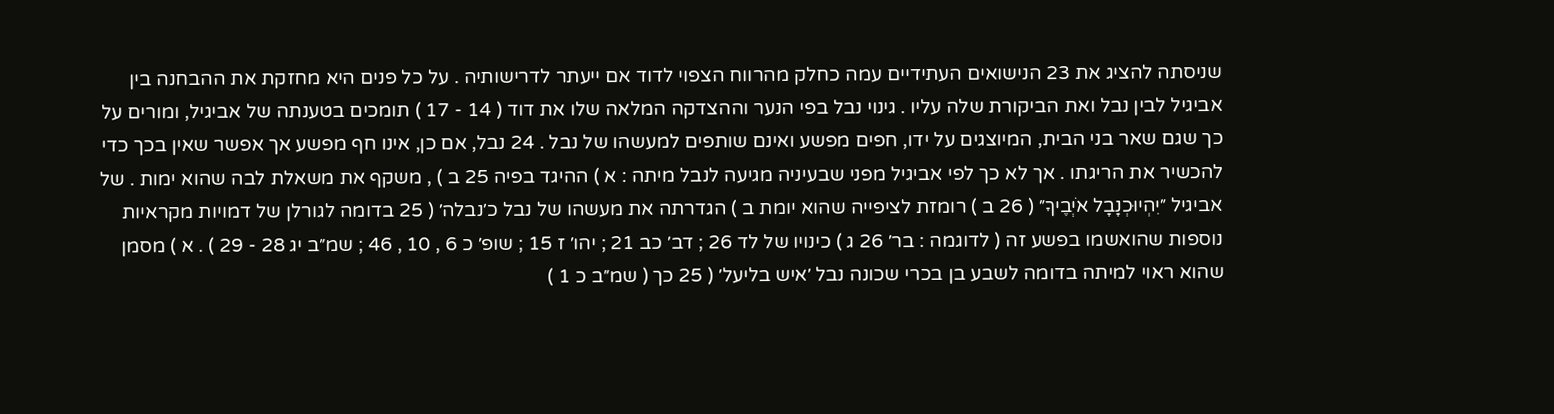שניסתה להציג את 23 הנישואים העתידיים עמה כחלק מהרווח הצפוי לדוד אם ייעתר לדרישותיה . על כל פנים היא מחזקת את ההבחנה בין אביגיל לבין נבל ואת הביקורת שלה עליו . גינוי נבל בפי הנער וההצדקה המלאה שלו את דוד ( 14 - 17 ) תומכים בטענתה של אביגיל, ומורים על כך שגם שאר בני הבית, המיוצגים על ידו, חפים מפשע ואינם שותפים למעשהו של נבל . 24 נבל, אם כן, אינו חף מפשע אך אפשר שאין בכך כדי להכשיר את הריגתו . אך לא כך לפי אביגיל מפני שבעיניה מגיעה לנבל מיתה : א ) ההיגד בפיה 25 ב ) , משקף את משאלת לבה שהוא ימות . של אביגיל ״יִהְיוּכְנָבָל אֹיְבֶיךָ״ ( 26 ב ) רומזת לציפייה שהוא יומת ב ) הגדרתה את מעשהו של נבל כ׳נבלה׳ ( 25 בדומה לגורלן של דמויות מקראיות נוספות שהואשמו בפשע זה ( לדוגמה : בר׳ 26 ג ) כינויו של לד 26 ; דב׳ כב 21 ; יהו׳ ז 15 ; שופ׳ כ 6 , 10 , 46 ; שמ״ב יג 28 - 29 ) . א ) מסמן שהוא ראוי למיתה בדומה לשבע בן בכרי שכונה נבל ׳איש בליעל׳ ( 25 כך ( שמ״ב כ 1 )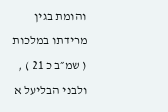והומת בגין מרידתו במלכות ( שמ״ב כ 21 ) , ולבני הבליעל א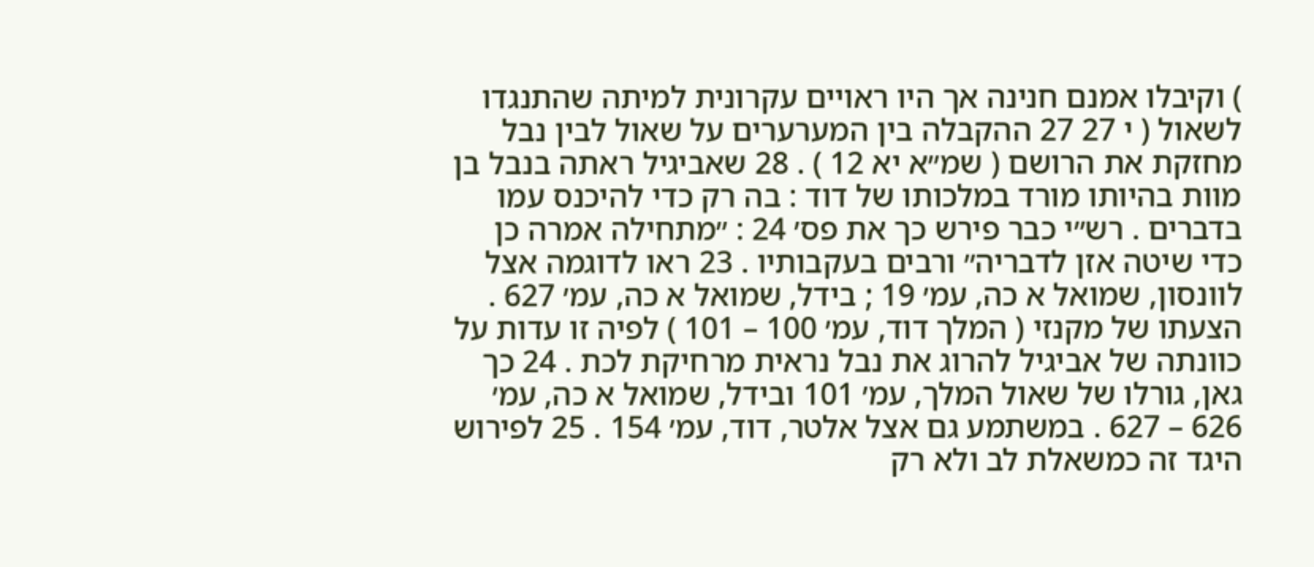) וקיבלו אמנם חנינה אך היו ראויים עקרונית למיתה שהתנגדו לשאול ( י 27 27 ההקבלה בין המערערים על שאול לבין נבל מחזקת את הרושם ( שמ״א יא 12 ) . 28 שאביגיל ראתה בנבל בן מוות בהיותו מורד במלכותו של דוד : בה רק כדי להיכנס עמו בדברים . רש״י כבר פירש כך את פס׳ 24 : ״מתחילה אמרה כן כדי שיטה אזן לדבריה״ ורבים בעקבותיו . 23 ראו לדוגמה אצל לוונסון, שמואל א כה, עמ׳ 19 ; בידל, שמואל א כה, עמ׳ 627 . הצעתו של מקנזי ( המלך דוד, עמ׳ 100 – 101 ) לפיה זו עדות על כוונתה של אביגיל להרוג את נבל נראית מרחיקת לכת . 24 כך גאן, גורלו של שאול המלך, עמ׳ 101 ובידל, שמואל א כה, עמ׳ 626 – 627 . במשתמע גם אצל אלטר, דוד, עמ׳ 154 . 25 לפירוש היגד זה כמשאלת לב ולא רק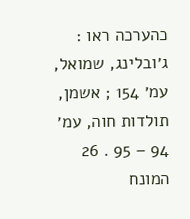כהערכה ראו : ג׳ובלינג, שמואל, עמ׳ 154 ; אשמן, תולדות חוה, עמ׳ 94 – 95 . 26 המונח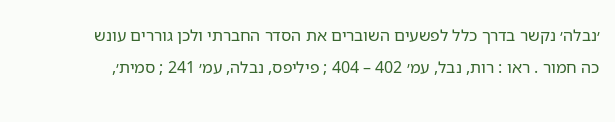׳נבלה׳ נקשר בדרך כלל לפשעים השוברים את הסדר החברתי ולכן גוררים עונש כה חמור . ראו : רות, נבל, עמ׳ 402 – 404 ; פיליפס, נבלה, עמ׳ 241 ; סמית׳,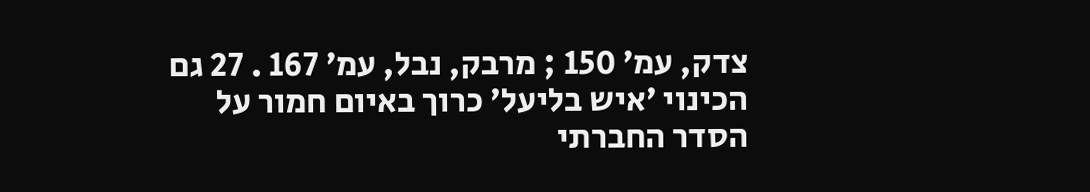צדק, עמ׳ 150 ; מרבק, נבל, עמ׳ 167 . 27 גם הכינוי ׳איש בליעל׳ כרוך באיום חמור על הסדר החברתי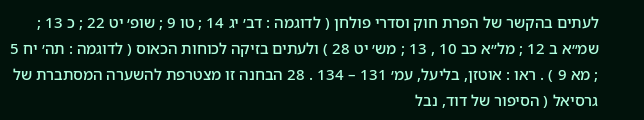לעתים בהקשר של הפרת חוק וסדרי פולחן ( לדוגמה : דב׳ יג 14 ; טו 9 ; שופ׳ יט 22 ; כ 13 ; שמ״א ב 12 ; מל״א כב 10 , 13 ; מש׳ יט 28 ) ולעתים בזיקה לכוחות הכאוס ( לדוגמה : תה׳ יח 5 ; מא 9 ) . ראו : אוטזן, בליעל, עמ׳ 131 – 134 . 28 הבחנה זו מצטרפת להשערה המסתברת של גרסיאל ( הסיפור של דוד, נבל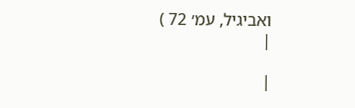ואביגיל, עמ׳ 72 )
|

|